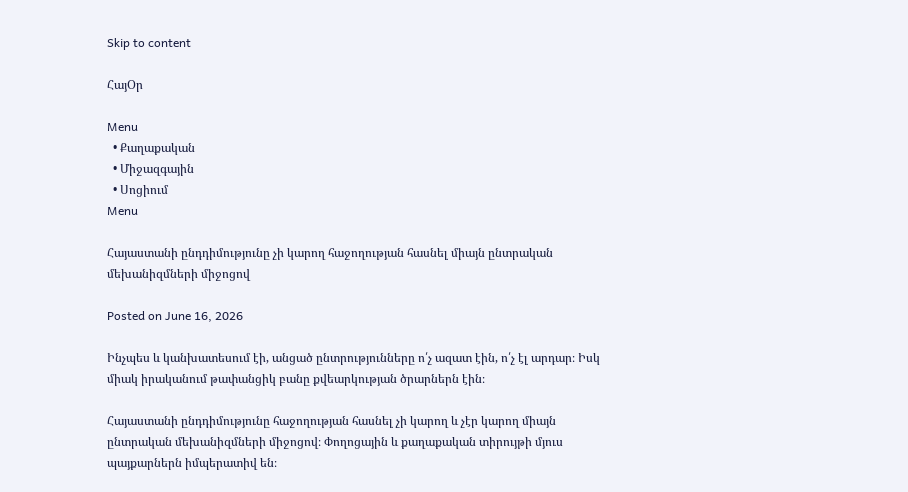Skip to content

ՀայՕր

Menu
  • Քաղաքական
  • Միջազգային
  • Սոցիում
Menu

Հայաստանի ընդդիմությունը չի կարող հաջողության հասնել միայն ընտրական մեխանիզմների միջոցով

Posted on June 16, 2026

Ինչպես և կանխատեսում էի, անցած ընտրությունները ո՛չ ազատ էին, ո՛չ էլ արդար։ Իսկ միակ իրականում թափանցիկ բանը քվեարկության ծրարներն էին։

Հայաստանի ընդդիմությունը հաջողության հասնել չի կարող և չէր կարող միայն ընտրական մեխանիզմների միջոցով։ Փողոցային և քաղաքական տիրույթի մյուս պայքարներն իմպերատիվ են։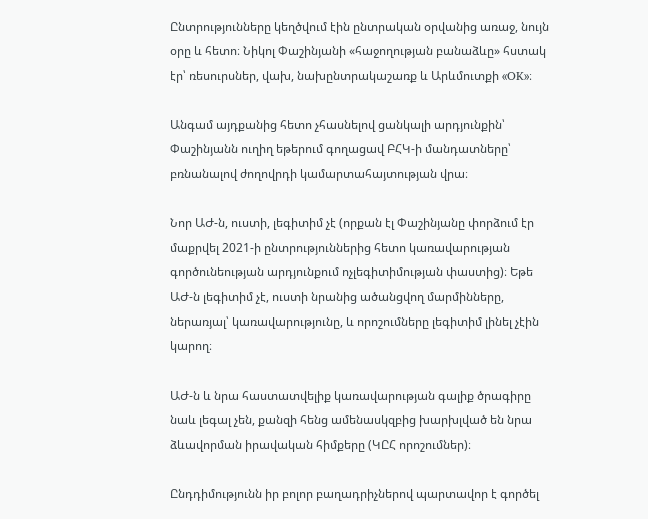Ընտրությունները կեղծվում էին ընտրական օրվանից առաջ, նույն օրը և հետո։ Նիկոլ Փաշինյանի «հաջողության բանաձևը» հստակ էր՝ ռեսուրսներ, վախ, նախընտրակաշառք և Արևմուտքի «OK»։

Անգամ այդքանից հետո չհասնելով ցանկալի արդյունքին՝ Փաշինյանն ուղիղ եթերում գողացավ ԲՀԿ-ի մանդատները՝ բռնանալով ժողովրդի կամարտահայտության վրա։

Նոր ԱԺ-ն, ուստի, լեգիտիմ չէ (որքան էլ Փաշինյանը փորձում էր մաքրվել 2021-ի ընտրություններից հետո կառավարության գործունեության արդյունքում ոչլեգիտիմության փաստից)։ Եթե ԱԺ-ն լեգիտիմ չէ, ուստի նրանից ածանցվող մարմինները, ներառյալ՝ կառավարությունը, և որոշումները լեգիտիմ լինել չէին կարող։

ԱԺ-ն և նրա հաստատվելիք կառավարության գալիք ծրագիրը նաև լեգալ չեն, քանզի հենց ամենասկզբից խարխլված են նրա ձևավորման իրավական հիմքերը (ԿԸՀ որոշումներ)։

Ընդդիմությունն իր բոլոր բաղադրիչներով պարտավոր է գործել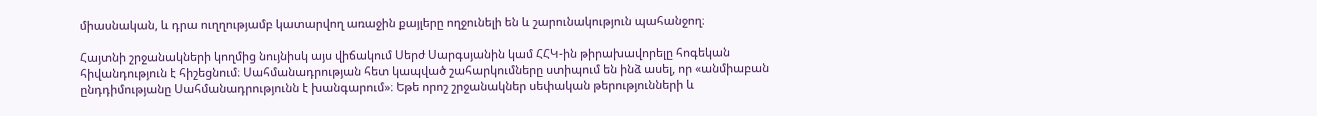միասնական, և դրա ուղղությամբ կատարվող առաջին քայլերը ողջունելի են և շարունակություն պահանջող։

Հայտնի շրջանակների կողմից նույնիսկ այս վիճակում Սերժ Սարգսյանին կամ ՀՀԿ-ին թիրախավորելը հոգեկան հիվանդություն է հիշեցնում։ Սահմանադրության հետ կապված շահարկումները ստիպում են ինձ ասել, որ «անմիաբան ընդդիմությանը Սահմանադրությունն է խանգարում»։ Եթե որոշ շրջանակներ սեփական թերությունների և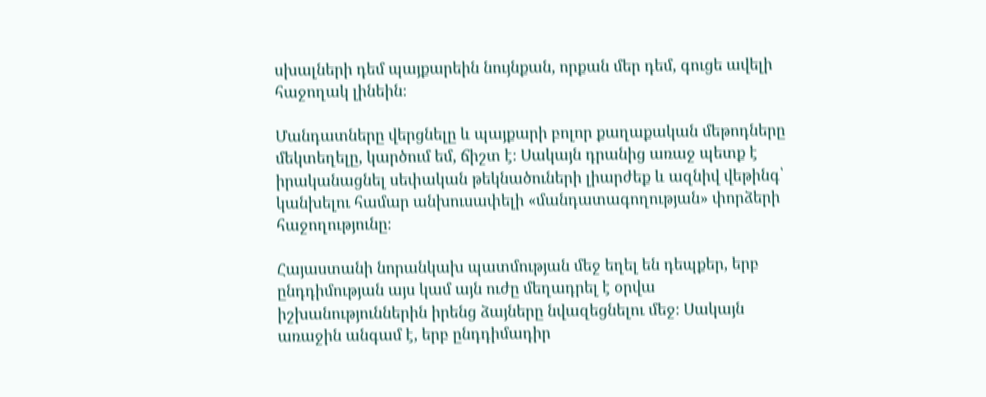սխալների դեմ պայքարեին նույնքան, որքան մեր դեմ, գուցե ավելի հաջողակ լինեին։

Մանդատները վերցնելը և պայքարի բոլոր քաղաքական մեթոդները մեկտեղելը, կարծում եմ, ճիշտ է։ Սակայն դրանից առաջ պետք է իրականացնել սեփական թեկնածուների լիարժեք և ազնիվ վեթինգ՝ կանխելու համար անխուսափելի «մանդատագողության» փորձերի հաջողությունը։

Հայաստանի նորանկախ պատմության մեջ եղել են դեպքեր, երբ ընդդիմության այս կամ այն ուժը մեղադրել է օրվա իշխանություններին իրենց ձայները նվազեցնելու մեջ։ Սակայն առաջին անգամ է, երբ ընդդիմադիր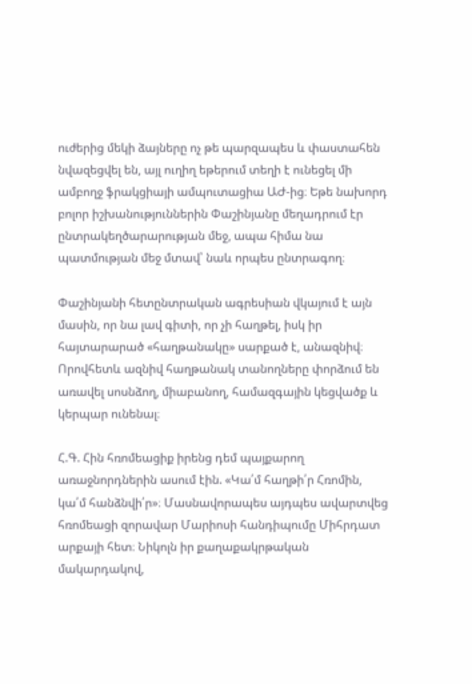ուժերից մեկի ձայները ոչ թե պարզապես և փաստահեն նվազեցվել են, այլ ուղիղ եթերում տեղի է ունեցել մի ամբողջ ֆրակցիայի ամպուտացիա ԱԺ-ից։ Եթե նախորդ բոլոր իշխանություններին Փաշինյանը մեղադրում էր ընտրակեղծարարության մեջ, ապա հիմա նա պատմության մեջ մտավ՝ նաև որպես ընտրագող։

Փաշինյանի հետընտրական ագրեսիան վկայում է այն մասին, որ նա լավ գիտի, որ չի հաղթել, իսկ իր հայտարարած «հաղթանակը» սարքած է, անազնիվ։ Որովհետև ազնիվ հաղթանակ տանողները փորձում են առավել սոսնձող, միաբանող, համազգային կեցվածք և կերպար ունենալ։

Հ.Գ. Հին հռոմեացիք իրենց դեմ պայքարող առաջնորդներին ասում էին. «Կա՛մ հաղթի՛ր Հռոմին, կա՛մ հանձնվի՛ր»։ Մասնավորապես այդպես ավարտվեց հռոմեացի զորավար Մարիոսի հանդիպումը Միհրդատ արքայի հետ։ Նիկոլն իր քաղաքակրթական մակարդակով,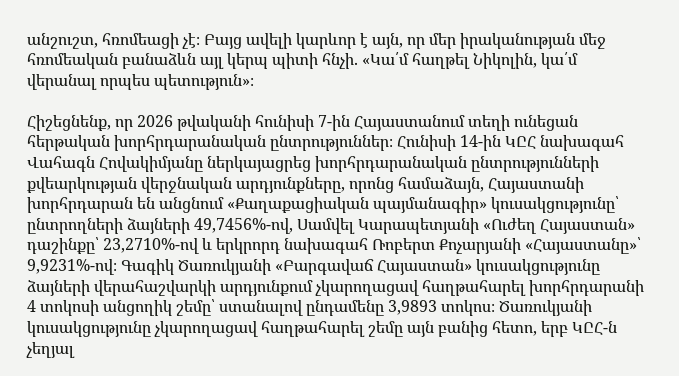անշուշտ, հռոմեացի չէ։ Բայց ավելի կարևոր է այն, որ մեր իրականության մեջ հռոմեական բանաձևն այլ կերպ պիտի հնչի. «Կա՛մ հաղթել Նիկոլին, կա՛մ վերանալ որպես պետություն»։

Հիշեցնենք, որ 2026 թվականի հունիսի 7-ին Հայաստանում տեղի ունեցան հերթական խորհրդարանական ընտրություններ։ Հունիսի 14-ին ԿԸՀ նախագահ Վահագն Հովակիմյանը ներկայացրեց խորհրդարանական ընտրությունների քվեարկության վերջնական արդյունքները, որոնց համաձայն, Հայաստանի խորհրդարան են անցնում «Քաղաքացիական պայմանագիր» կուսակցությունը՝ ընտրողների ձայների 49,7456%-ով, Սամվել Կարապետյանի «Ուժեղ Հայաստան» դաշինքը՝ 23,2710%-ով և երկրորդ նախագահ Ռոբերտ Քոչարյանի «Հայաստանը»՝ 9,9231%-ով։ Գագիկ Ծառուկյանի «Բարգավաճ Հայաստան» կուսակցությունը ձայների վերահաշվարկի արդյունքում չկարողացավ հաղթահարել խորհրդարանի 4 տոկոսի անցողիկ շեմը՝ ստանալով ընդամենը 3,9893 տոկոս։ Ծառուկյանի կուսակցությունը չկարողացավ հաղթահարել շեմը այն բանից հետո, երբ ԿԸՀ-ն չեղյալ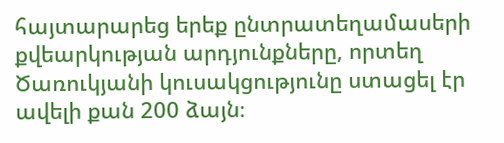հայտարարեց երեք ընտրատեղամասերի քվեարկության արդյունքները, որտեղ Ծառուկյանի կուսակցությունը ստացել էր ավելի քան 200 ձայն։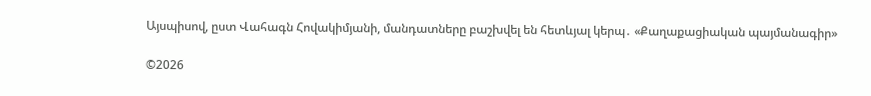Այսպիսով, ըստ Վահագն Հովակիմյանի, մանդատները բաշխվել են հետևյալ կերպ․ «Քաղաքացիական պայմանագիր»

©2026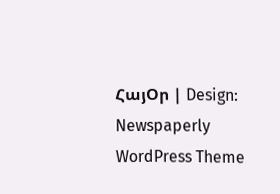ՀայՕր | Design: Newspaperly WordPress Theme